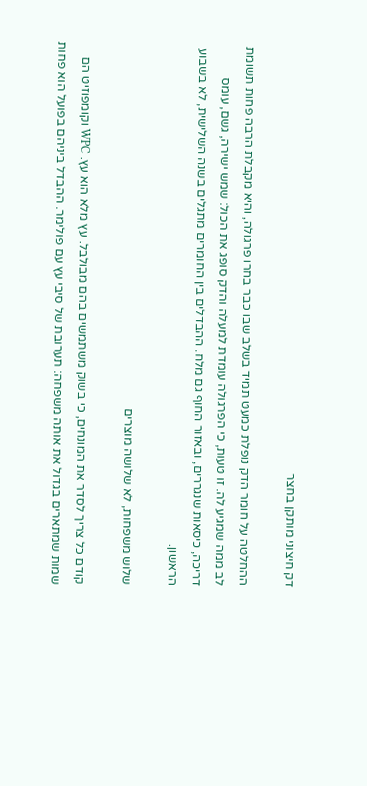דק חיצוני מותקן בחצר

ההחלטה על חומר הדק נופלת כמעט תמיד בשלב שבו כבר בחרו פרגולה, והיא מקבלת הרבה פחות תשומת לב ממה שמגיע לה. זו טעות, כי הפרגולה עומדת למעלה והדק סופג את הכול: שמש ישירה, גשם, עומס דריכה, כיסאות שנגררים, ובאזור החוף גם מלח. ההבדלים בין החומרים מתגלים בשנה השלישית, לא בשבוע הראשון.

שלוש משפחות, לא שלושה מוצרים

קודם כל צריך לסדר את המונחים, כי בשוק משתמשים בהם מבולבל. עץ מלא הוא עץ. WPC וקומפוזיט הם שמות שמתארים בגדול את אותה משפחה: תערובת של סיבי עץ עם פולימר. ההבדל ביניהם בפועל הוא פחות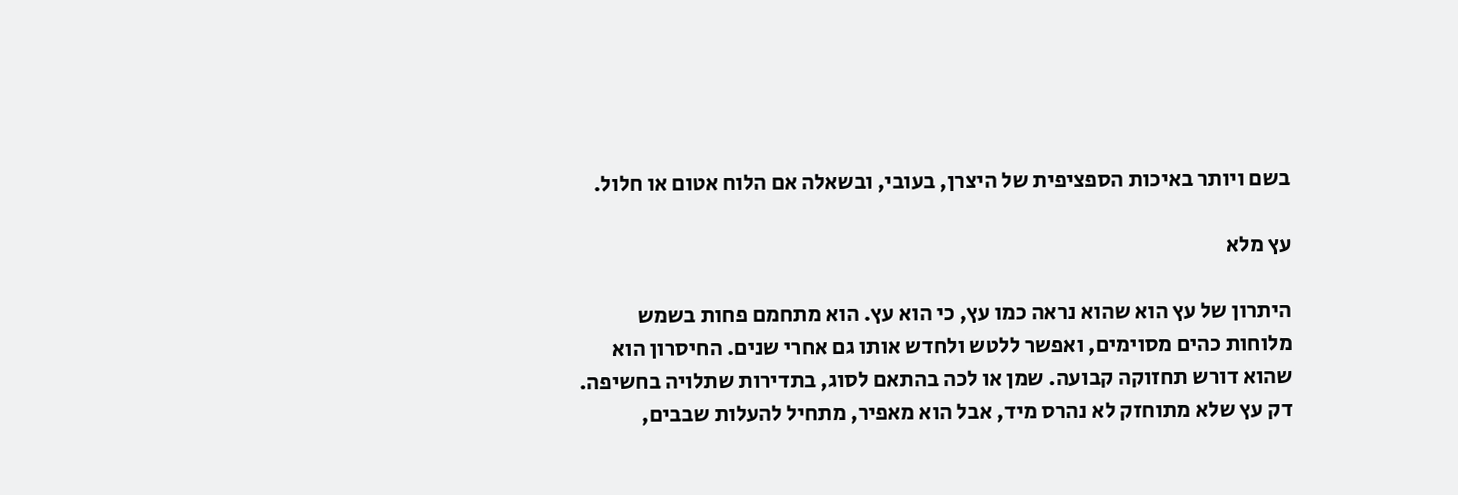בשם ויותר באיכות הספציפית של היצרן, בעובי, ובשאלה אם הלוח אטום או חלול.

עץ מלא

היתרון של עץ הוא שהוא נראה כמו עץ, כי הוא עץ. הוא מתחמם פחות בשמש מלוחות כהים מסוימים, ואפשר ללטש ולחדש אותו גם אחרי שנים. החיסרון הוא שהוא דורש תחזוקה קבועה. שמן או לכה בהתאם לסוג, בתדירות שתלויה בחשיפה. דק עץ שלא מתוחזק לא נהרס מיד, אבל הוא מאפיר, מתחיל להעלות שבבים,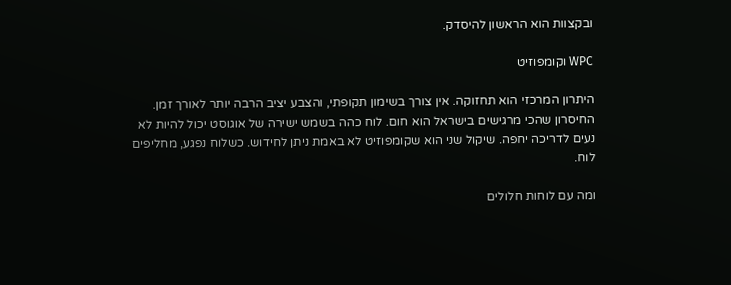ובקצוות הוא הראשון להיסדק.

WPC וקומפוזיט

היתרון המרכזי הוא תחזוקה. אין צורך בשימון תקופתי, והצבע יציב הרבה יותר לאורך זמן. החיסרון שהכי מרגישים בישראל הוא חום. לוח כהה בשמש ישירה של אוגוסט יכול להיות לא נעים לדריכה יחפה. שיקול שני הוא שקומפוזיט לא באמת ניתן לחידוש. כשלוח נפגע, מחליפים לוח.

ומה עם לוחות חלולים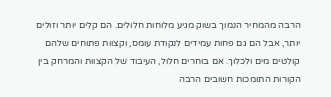הרבה מהמחיר הנמוך בשוק מגיע מלוחות חלולים. הם קלים יותר וזולים יותר, אבל הם גם פחות עמידים לנקודת עומס, וקצוות פתוחים שלהם קולטים מים ולכלוך. אם בוחרים חלול, העיבוד של הקצוות והמרחק בין הקורות התומכות חשובים הרבה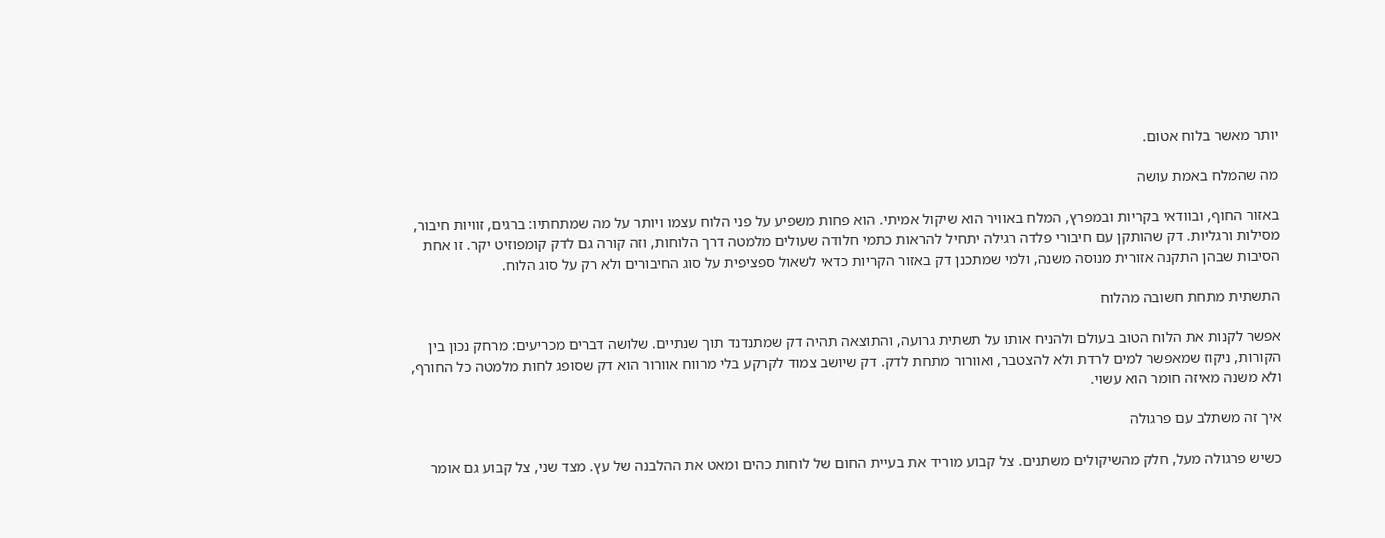יותר מאשר בלוח אטום.

מה שהמלח באמת עושה

באזור החוף, ובוודאי בקריות ובמפרץ, המלח באוויר הוא שיקול אמיתי. הוא פחות משפיע על פני הלוח עצמו ויותר על מה שמתחתיו: ברגים, זוויות חיבור, מסילות ורגליות. דק שהותקן עם חיבורי פלדה רגילה יתחיל להראות כתמי חלודה שעולים מלמטה דרך הלוחות, וזה קורה גם לדק קומפוזיט יקר. זו אחת הסיבות שבהן התקנה אזורית מנוסה משנה, ולמי שמתכנן דק באזור הקריות כדאי לשאול ספציפית על סוג החיבורים ולא רק על סוג הלוח.

התשתית מתחת חשובה מהלוח

אפשר לקנות את הלוח הטוב בעולם ולהניח אותו על תשתית גרועה, והתוצאה תהיה דק שמתנדנד תוך שנתיים. שלושה דברים מכריעים: מרחק נכון בין הקורות, ניקוז שמאפשר למים לרדת ולא להצטבר, ואוורור מתחת לדק. דק שיושב צמוד לקרקע בלי מרווח אוורור הוא דק שסופג לחות מלמטה כל החורף, ולא משנה מאיזה חומר הוא עשוי.

איך זה משתלב עם פרגולה

כשיש פרגולה מעל, חלק מהשיקולים משתנים. צל קבוע מוריד את בעיית החום של לוחות כהים ומאט את ההלבנה של עץ. מצד שני, צל קבוע גם אומר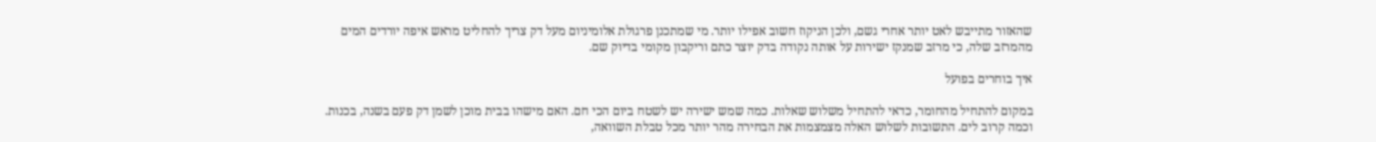שהאזור מתייבש לאט יותר אחרי גשם, ולכן הניקוז חשוב אפילו יותר. מי שמתכנן פרגולת אלומיניום מעל דק צריך להחליט מראש איפה יורדים המים מהמרזב שלה, כי מרזב שמנקז ישירות על אותה נקודה בדק יוצר כתם וריקבון מקומי בדיוק שם.

איך בוחרים בפועל

במקום להתחיל מהחומר, כדאי להתחיל משלוש שאלות. כמה שמש ישירה יש לשטח ביום הכי חם. האם מישהו בבית מוכן לשמן דק פעם בשנה, בכנות. וכמה קרוב לים. התשובות לשלוש האלה מצמצמות את הבחירה מהר יותר מכל טבלת השוואה,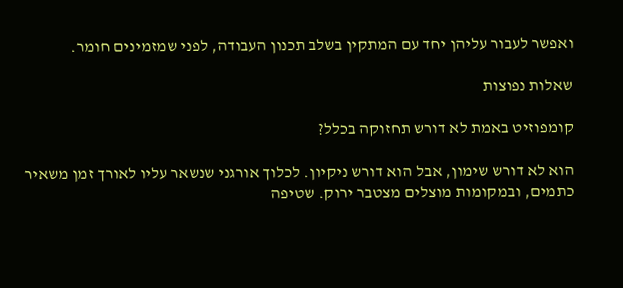ואפשר לעבור עליהן יחד עם המתקין בשלב תכנון העבודה, לפני שמזמינים חומר.

שאלות נפוצות

קומפוזיט באמת לא דורש תחזוקה בכלל?

הוא לא דורש שימון, אבל הוא דורש ניקיון. לכלוך אורגני שנשאר עליו לאורך זמן משאיר כתמים, ובמקומות מוצלים מצטבר ירוק. שטיפה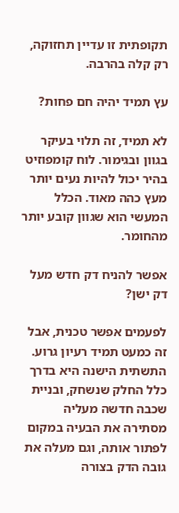תקופתית זו עדיין תחזוקה, רק קלה בהרבה.

עץ תמיד יהיה חם פחות?

לא תמיד, זה תלוי בעיקר בגוון ובגימור. לוח קומפוזיט בהיר יכול להיות נעים יותר מעץ כהה מאוד. הכלל המעשי הוא שגוון קובע יותר מהחומר.

אפשר להניח דק חדש מעל דק ישן?

לפעמים אפשר טכנית, אבל זה כמעט תמיד רעיון גרוע. התשתית הישנה היא בדרך כלל החלק שנשחק, ובניית שכבה חדשה מעליה מסתירה את הבעיה במקום לפתור אותה, וגם מעלה את גובה הדק בצורה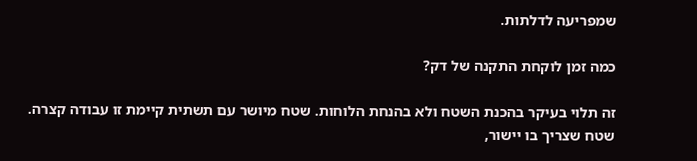שמפריעה לדלתות.

כמה זמן לוקחת התקנה של דק?

זה תלוי בעיקר בהכנת השטח ולא בהנחת הלוחות. שטח מיושר עם תשתית קיימת זו עבודה קצרה. שטח שצריך בו יישור,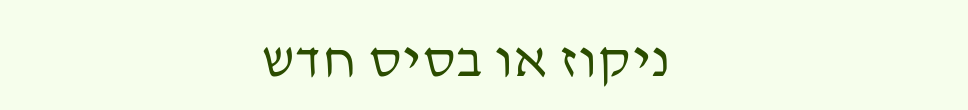ניקוז או בסיס חדש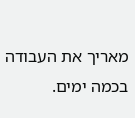מאריך את העבודה בכמה ימים.